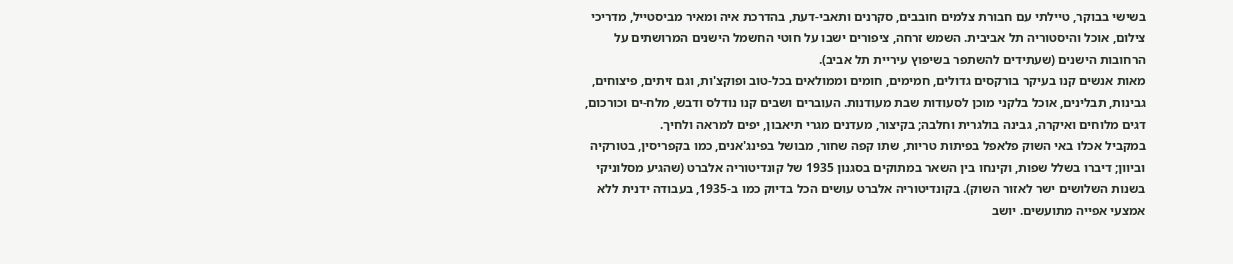בשישי בבוקר, טיילתי עם חבורת צלמים חובבים, סקרנים ותאבי-דעת, בהדרכת איה ומאיר מביסטייל, מדריכי צילום, אוכל והיסטוריה תל אביבית. השמש זרחה, ציפורים ישבו על חוטי החשמל הישנים המרושתים על הרחובות הישנים (שעתידים להשתפר בשיפוץ עיריית תל אביב).
מאות אנשים קנו בעיקר בורקסים גדולים, חמימים, חומים וממולאים בכל-טוב ופוקצ'ות, וגם זיתים, פיצוחים, גבינות, תבלינים, אוכל בלקני מוכן לסעודות שבת מעודנות. העוברים ושבים קנו נודלס ודבש, מלח-ים וכורכום, דגים מלוחים ואיקרה, גבינה בולגרית וחלבה; בקיצור, מעדנים מגרי תיאבון, יפים למראה ולחיך.
במקביל אכלו באי השוק פלאפל בפיתות טריות, שתו קפה שחור, מבושל בפינג'אנים, כמו בקפריסין, בטורקיה וביוון; דיברו בשלל שפות, וקינחו בין השאר במתוקים בסגנון 1935 של קונדיטוריה אלברט (שהגיע מסלוניקי בשנות השלושים ישר לאזור השוק). בקונדיטוריה אלברט עושים הכל בדיוק כמו ב-1935, בעבודה ידנית ללא אמצעי אפייה מתועשים. יושב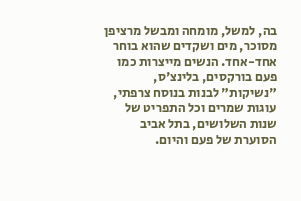בה, למשל, מומחה ומבשל מרציפן מסוכר, מים ושקדים שהוא בוחר אחד-אחד. הנשים מייצרות כמו פעם בורקסים, בלינצ'ס, "נשיקות" לבנות בנוסח צרפתי, עוגות שמרים וכל התפריט של שנות השלושים, בתל אביב הסוערת של פעם והיום.